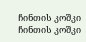ჩინთის კოშკი
ჩინთის კოშკი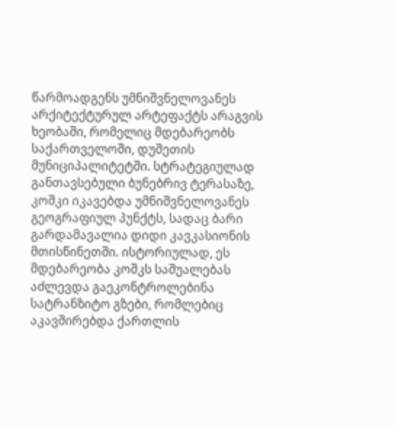წარმოადგენს უმნიშვნელოვანეს არქიტექტურულ არტეფაქტს არაგვის ხეობაში, რომელიც მდებარეობს საქართველოში, დუშეთის მუნიციპალიტეტში. სტრატეგიულად განთავსებული ბუნებრივ ტერასაზე, კოშკი იკავებდა უმნიშვნელოვანეს გეოგრაფიულ პუნქტს, სადაც ბარი გარდამავალია დიდი კავკასიონის მთისწინეთში. ისტორიულად, ეს მდებარეობა კოშკს საშუალებას აძლევდა გაეკონტროლებინა სატრანზიტო გზები, რომლებიც აკავშირებდა ქართლის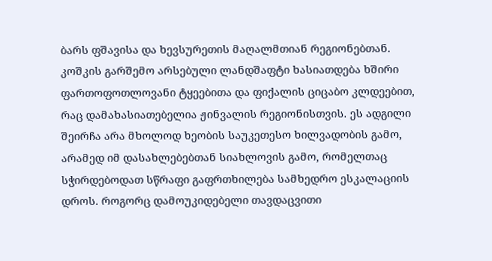ბარს ფშავისა და ხევსურეთის მაღალმთიან რეგიონებთან.
კოშკის გარშემო არსებული ლანდშაფტი ხასიათდება ხშირი ფართოფოთლოვანი ტყეებითა და ფიქალის ციცაბო კლდეებით, რაც დამახასიათებელია ჟინვალის რეგიონისთვის. ეს ადგილი შეირჩა არა მხოლოდ ხეობის საუკეთესო ხილვადობის გამო, არამედ იმ დასახლებებთან სიახლოვის გამო, რომელთაც სჭირდებოდათ სწრაფი გაფრთხილება სამხედრო ესკალაციის დროს. როგორც დამოუკიდებელი თავდაცვითი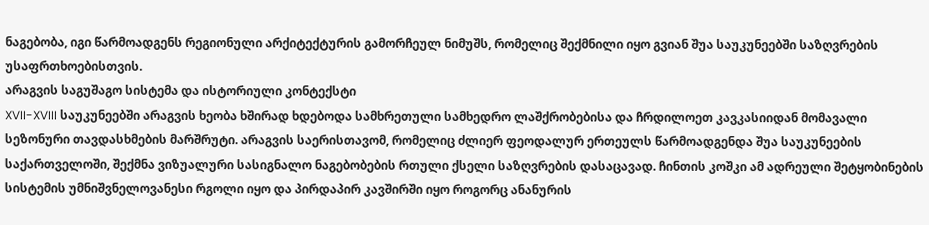ნაგებობა, იგი წარმოადგენს რეგიონული არქიტექტურის გამორჩეულ ნიმუშს, რომელიც შექმნილი იყო გვიან შუა საუკუნეებში საზღვრების უსაფრთხოებისთვის.
არაგვის საგუშაგო სისტემა და ისტორიული კონტექსტი
XVII-XVIII საუკუნეებში არაგვის ხეობა ხშირად ხდებოდა სამხრეთული სამხედრო ლაშქრობებისა და ჩრდილოეთ კავკასიიდან მომავალი სეზონური თავდასხმების მარშრუტი. არაგვის საერისთავომ, რომელიც ძლიერ ფეოდალურ ერთეულს წარმოადგენდა შუა საუკუნეების საქართველოში, შექმნა ვიზუალური სასიგნალო ნაგებობების რთული ქსელი საზღვრების დასაცავად. ჩინთის კოშკი ამ ადრეული შეტყობინების სისტემის უმნიშვნელოვანესი რგოლი იყო და პირდაპირ კავშირში იყო როგორც ანანურის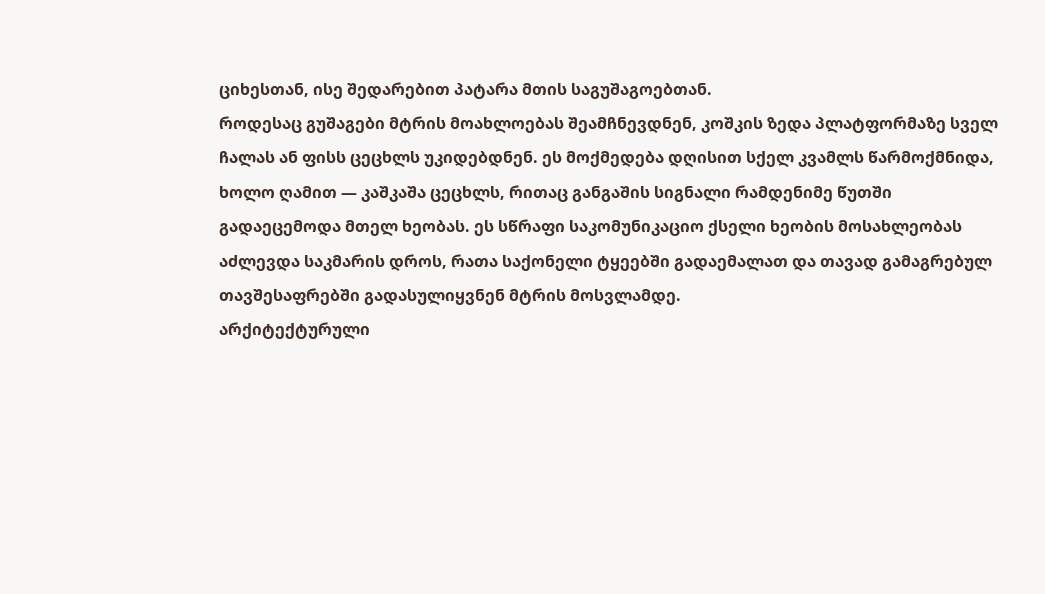ციხესთან, ისე შედარებით პატარა მთის საგუშაგოებთან.
როდესაც გუშაგები მტრის მოახლოებას შეამჩნევდნენ, კოშკის ზედა პლატფორმაზე სველ ჩალას ან ფისს ცეცხლს უკიდებდნენ. ეს მოქმედება დღისით სქელ კვამლს წარმოქმნიდა, ხოლო ღამით — კაშკაშა ცეცხლს, რითაც განგაშის სიგნალი რამდენიმე წუთში გადაეცემოდა მთელ ხეობას. ეს სწრაფი საკომუნიკაციო ქსელი ხეობის მოსახლეობას აძლევდა საკმარის დროს, რათა საქონელი ტყეებში გადაემალათ და თავად გამაგრებულ თავშესაფრებში გადასულიყვნენ მტრის მოსვლამდე.
არქიტექტურული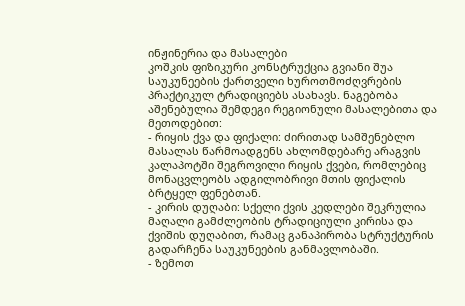ინჟინერია და მასალები
კოშკის ფიზიკური კონსტრუქცია გვიანი შუა საუკუნეების ქართველი ხუროთმოძღვრების პრაქტიკულ ტრადიციებს ასახავს. ნაგებობა აშენებულია შემდეგი რეგიონული მასალებითა და მეთოდებით:
- რიყის ქვა და ფიქალი: ძირითად სამშენებლო მასალას წარმოადგენს ახლომდებარე არაგვის კალაპოტში შეგროვილი რიყის ქვები, რომლებიც მონაცვლეობს ადგილობრივი მთის ფიქალის ბრტყელ ფენებთან.
- კირის დუღაბი: სქელი ქვის კედლები შეკრულია მაღალი გამძლეობის ტრადიციული კირისა და ქვიშის დუღაბით, რამაც განაპირობა სტრუქტურის გადარჩენა საუკუნეების განმავლობაში.
- ზემოთ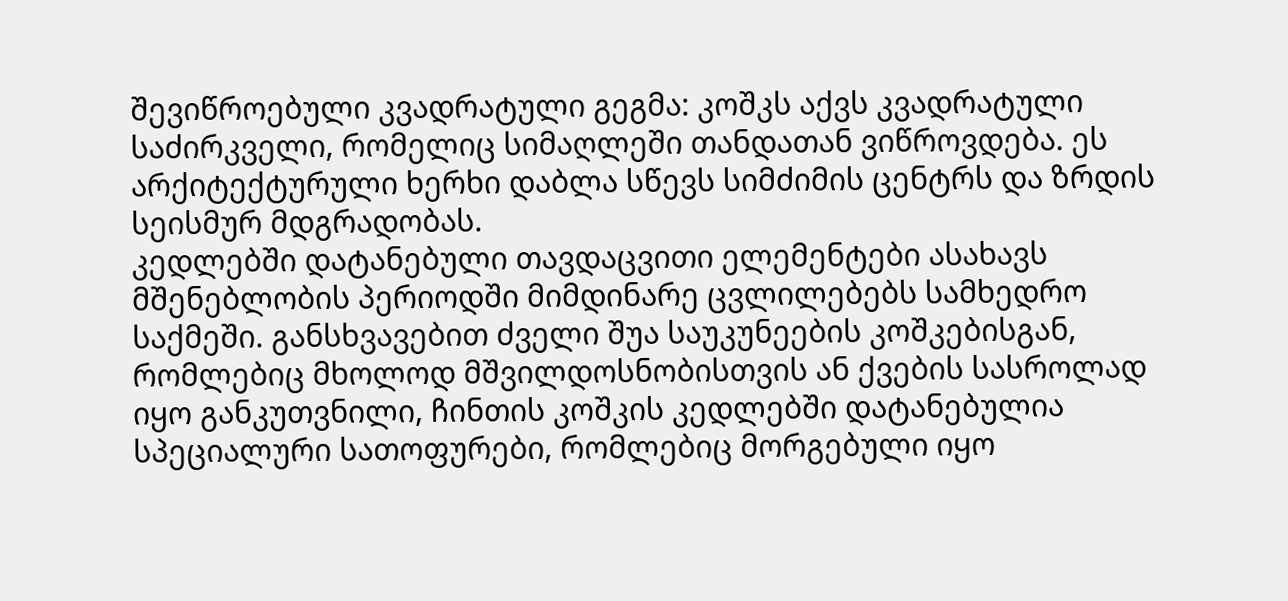შევიწროებული კვადრატული გეგმა: კოშკს აქვს კვადრატული საძირკველი, რომელიც სიმაღლეში თანდათან ვიწროვდება. ეს არქიტექტურული ხერხი დაბლა სწევს სიმძიმის ცენტრს და ზრდის სეისმურ მდგრადობას.
კედლებში დატანებული თავდაცვითი ელემენტები ასახავს მშენებლობის პერიოდში მიმდინარე ცვლილებებს სამხედრო საქმეში. განსხვავებით ძველი შუა საუკუნეების კოშკებისგან, რომლებიც მხოლოდ მშვილდოსნობისთვის ან ქვების სასროლად იყო განკუთვნილი, ჩინთის კოშკის კედლებში დატანებულია სპეციალური სათოფურები, რომლებიც მორგებული იყო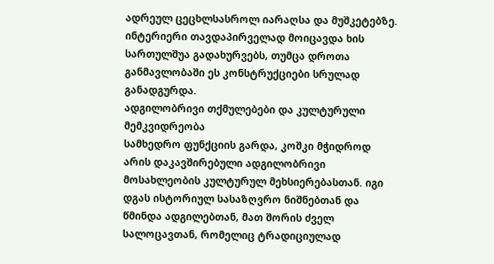ადრეულ ცეცხლსასროლ იარაღსა და მუშკეტებზე. ინტერიერი თავდაპირველად მოიცავდა ხის სართულშუა გადახურვებს, თუმცა დროთა განმავლობაში ეს კონსტრუქციები სრულად განადგურდა.
ადგილობრივი თქმულებები და კულტურული მემკვიდრეობა
სამხედრო ფუნქციის გარდა, კოშკი მჭიდროდ არის დაკავშირებული ადგილობრივი მოსახლეობის კულტურულ მეხსიერებასთან. იგი დგას ისტორიულ სასაზღვრო ნიშნებთან და წმინდა ადგილებთან, მათ შორის ძველ სალოცავთან, რომელიც ტრადიციულად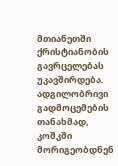მთიანეთში ქრისტიანობის გავრცელებას უკავშირდება. ადგილობრივი გადმოცემების თანახმად, კოშკში მორიგეობდნენ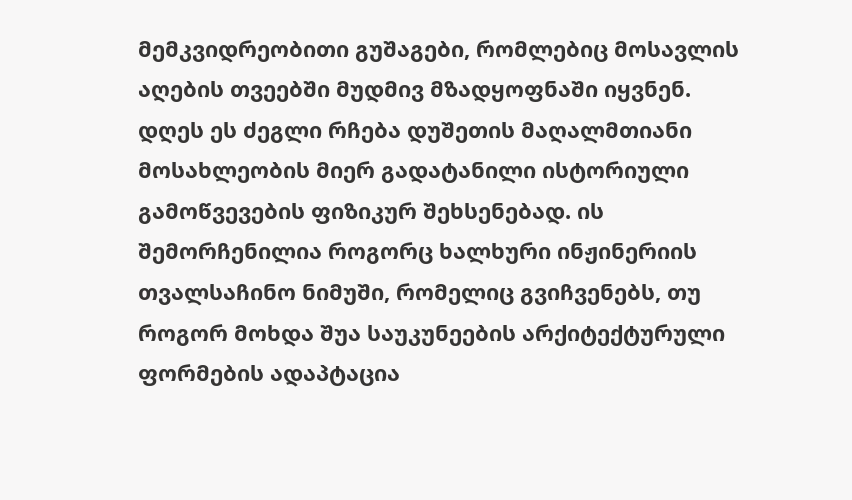მემკვიდრეობითი გუშაგები, რომლებიც მოსავლის აღების თვეებში მუდმივ მზადყოფნაში იყვნენ.
დღეს ეს ძეგლი რჩება დუშეთის მაღალმთიანი მოსახლეობის მიერ გადატანილი ისტორიული გამოწვევების ფიზიკურ შეხსენებად. ის შემორჩენილია როგორც ხალხური ინჟინერიის თვალსაჩინო ნიმუში, რომელიც გვიჩვენებს, თუ როგორ მოხდა შუა საუკუნეების არქიტექტურული ფორმების ადაპტაცია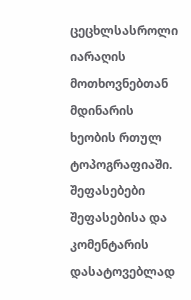ცეცხლსასროლი იარაღის მოთხოვნებთან მდინარის ხეობის რთულ ტოპოგრაფიაში.
შეფასებები
შეფასებისა და კომენტარის დასატოვებლად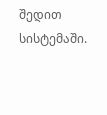შედით სისტემაში.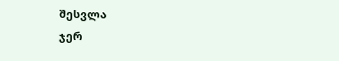შესვლა
ჯერ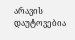არავის დაუტოვებია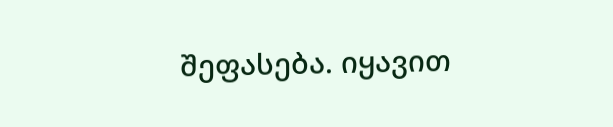შეფასება. იყავით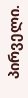პირველი.